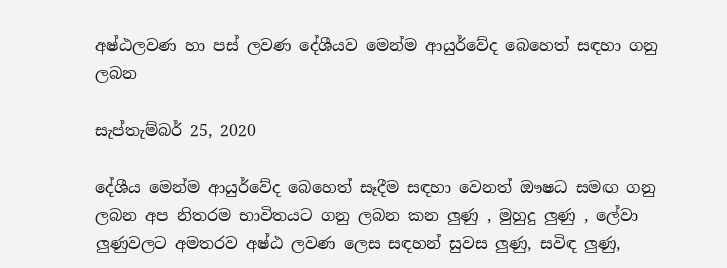අෂ්ඨලවණ හා පස් ලවණ දේශීයව මෙන්ම ආයුර්වේද බෙහෙත් සඳහා ගනු ලබන

සැප්තැම්බර් 25, 2020

දේශීය මෙන්ම ආයුර්වේද බෙහෙත් සෑදීම සඳහා වෙනත් ඖෂධ සමඟ ගනු ලබන අප නිතරම භාවිතයට ගනු ලබන කන ලුණු , මුහුදු ලුණු , ලේවා ලුණුවලට අමතරව අෂ්ඨ ලවණ ලෙස සඳහන් සුවස ලුණු, සවිඳ ලුණු,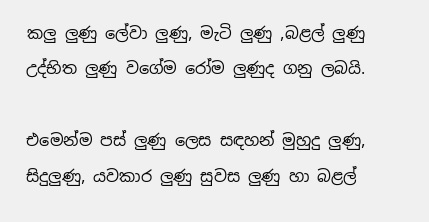කලු ලුණු ලේවා ලුණු, මැටි ලුණු ,බළල් ලුණු උද්භිත ලුණු වගේම රෝම ලුණුද ගනු ලබයි.

එමෙන්ම පස් ලුණු ලෙස සඳහන් මුහුදු ලුණු, සිදුලුණු, යවකාර ලුණු සුවස ලුණු හා බළල්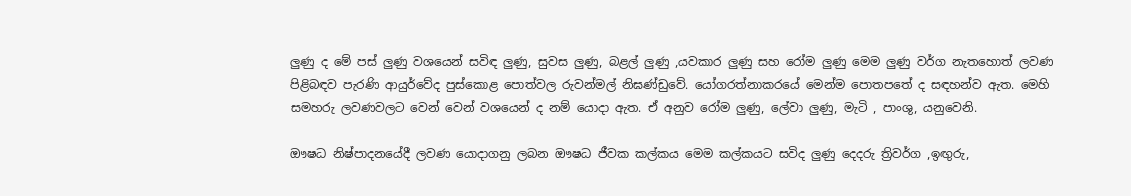ලුණු ද මේ පස් ලුණු වශයෙන් සවිඳ ලුණු, සුවස ලුණු, බළල් ලුණු ,යවකාර ලුණු සහ රෝම ලුණු මෙම ලුණු වර්ග නැතහොත් ලවණ පිළිබඳව පැරණි ආයුර්වේද පුස්කොළ පොත්වල රුවන්මල් නිඝණ්ඩුවේ. යෝගරත්නාකරයේ මෙන්ම පොතපතේ ද සඳහන්ව ඇත. මෙහි සමහරු ලවණවලට වෙන් වෙන් වශයෙන් ද නම් යොදා ඇත. ඒ අනුව රෝම ලුණු, ලේවා ලුණු, මැටි , පාංශු, යනුවෙනි.

ඖෂධ නිෂ්පාදනයේදී ලවණ යොදාගනු ලබන ඖෂධ ජීවක කල්කය මෙම කල්කයට සවිද ලුණු දෙදරු ත්‍රිවර්ග ,ඉඟුරු,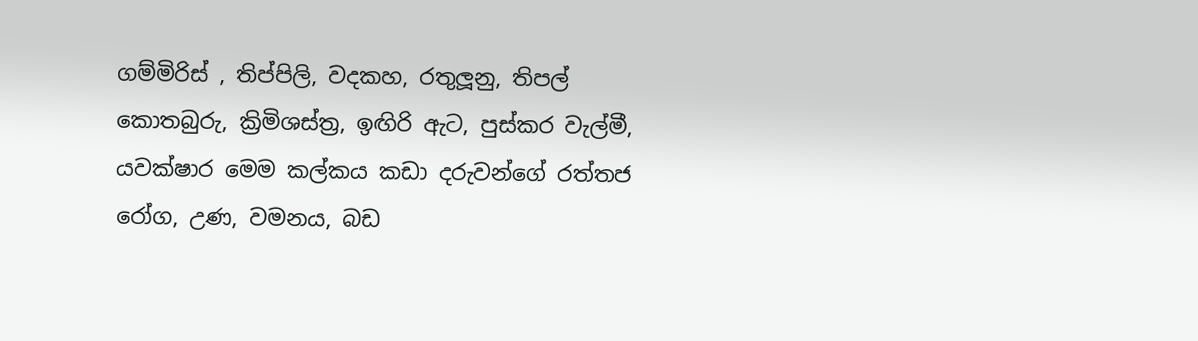ගම්මිරිස් , තිප්පිලි, වදකහ, රතුලූනු, තිපල් කොතබුරු, ක්‍රිමිශස්ත්‍ර, ඉඟිරි ඇට, පුස්කර වැල්මී, යවක්ෂාර මෙම කල්කය කඩා දරුවන්ගේ රත්තජ රෝග, උණ, වමනය, බඩ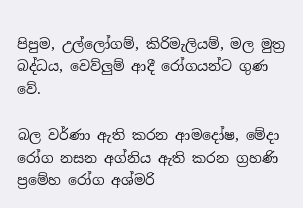පිපුම, උල්ලෝගම්, කිරිමැලියම්, මල මුත්‍ර බද්ධය, වෙව්ලුම් ආදී රෝගයන්ට ගුණ වේ.

බල වර්ණා ඇති කරන ආමදෝෂ, මේදා රෝග නසන අග්නිය ඇති කරන ග්‍රහණි ප්‍රමේහ රෝග අශ්මරි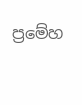ප්‍රමේහ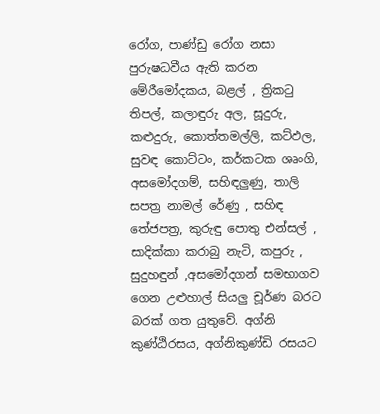රෝග, පාණ්ඩු රෝග නසා පුරුෂධවීය ඇති කරන මේරීමෝදකය, බළල් , ත්‍රිකටු තිපල්, කලාඳුරු අල, සූදුරු, කළුදුරු, කොත්තමල්ලි, කට්ඵල, සුවඳ කොට්ටං, කර්කටක ශෘංගි, අසමෝදගම්, සහිඳලුණු, තාලි සපත්‍ර නාමල් රේණු , සහිඳ තේජපත්‍ර, කුරුඳු පොතු එන්සල් , සාදික්කා කරාබු නැටි, කපුරු , සුදුහඳුන් ,අසමෝදගන් සමභාගව ගෙන උළුහාල් සියලු චූර්ණ බරට බරක් ගත යුතුවේ. අග්නි කුණ්ඨිරසය, අග්නිකුණ්ඩි රසයට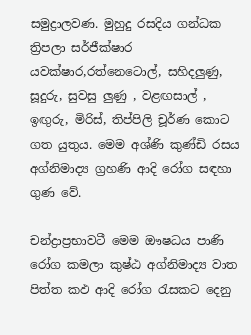සමුද්‍රාලවණ. මුහුදු රසදිය ගන්ධක ත්‍රිපලා සර්ජීක්ෂාර යවක්ෂාර,රත්නෙටොල්, සහිදලුණු, සූදුරු, සුවසු ලුණු , වළඟසාල් , ඉඟුරු, මිරිස්, තිප්පිලි චූර්ණ කොට ගත යුතුය. මෙම අශ්ණි කුණ්ඩි රසය අග්නිමාද්‍ය ග්‍රහණි ආදි රෝග සඳහා ගුණ වේ.

චන්ද්‍රාප්‍රභාවටී මෙම ඖෂධය පාණි රෝග කමලා කුෂ්ඨ අග්නිමාද්‍ය වාත පිත්ත කඵ ආදි රෝග රැසකට දෙනු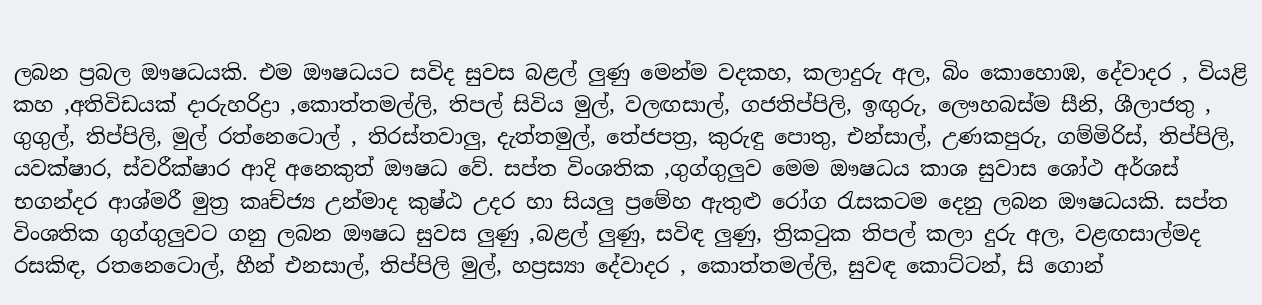ලබන ප්‍රබල ඖෂධයකි. එම ඖෂධයට සවිද සුවස බළල් ලුණු මෙන්ම වදකහ, කලාදුරු අල, බිං කොහොඹ, දේවාදර , වියළි කහ ,අතිවිඩයක් දාරුහරිද්‍රා ,කොත්තමල්ලි, තිපල් සිවිය මුල්, වලඟසාල්, ගජතිප්පිලි, ඉඟුරු, ලෞහබස්ම සීනි, ශීලාජතු , ගුගුල්, තිප්පිලි, මුල් රත්නෙටොල් , තිරස්තවාලු, දැත්තමුල්, තේජපත්‍ර, කුරුඳු පොතු, එන්සාල්, උණකපුරු, ගම්මිරිස්, තිප්පිලි, යවක්ෂාර, ස්වරීක්ෂාර ආදි අනෙකුත් ඖෂධ වේ. සප්ත විංශතික ,ගුග්ගුලුව මෙම ඖෂධය කාශ සුවාස ශෝථ අර්ශස් භගන්දර ආශ්මරී මුත්‍ර කෘච්ජ්‍ය උන්මාද කුෂ්ඨ උදර හා සියලු ප්‍රමේහ ඇතුළු රෝග රැසකටම දෙනු ලබන ඖෂධයකි. සප්ත විංශතික ගුග්ගුලුවට ගනු ලබන ඖෂධ සුවස ලුණු ,බළල් ලුණු, සවිඳ ලුණු, ත්‍රිකටුක තිපල් කලා දුරු අල, වළඟසාල්මද රසකිඳ, රතනෙටොල්, හීන් එනසාල්, තිප්පිලි මුල්, හප්‍රස්‍යා දේවාදර , කොත්තමල්ලි, සුවඳ කොට්ටන්, සි ගොන්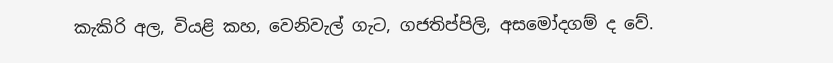කැකිරි අල, වියළි කහ, වෙනිවැල් ගැට, ගජතිප්පිලි, අසමෝදගම් ද වේ.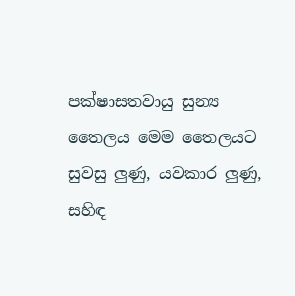පක්ෂාසතවායු සුන්‍ය තෛලය මෙම තෛලයට සුවසු ලුණු, යවකාර ලුණු, සහිඳ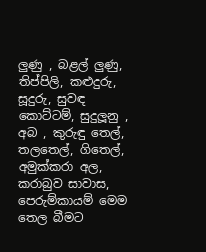ලුණු , බළල් ලුණු, තිප්පිලි, කළුදුරු, සූදුරු, සුවඳ කොට්ටම්, සුදුලූනු , අබ , කුරුඳු තෙල්, තලතෙල්, ගිතෙල්, අමුක්කරා අල, කරාබුව සාවාස, පෙරුම්කායම් මෙම තෙල බීමට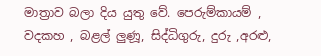මාත්‍රාව බලා දිය යුතු වේ. පෙරුම්කායම් , වදකහ , බළල් ලුණූ, සිද්ධිගුරු, දුරු ,අරළු,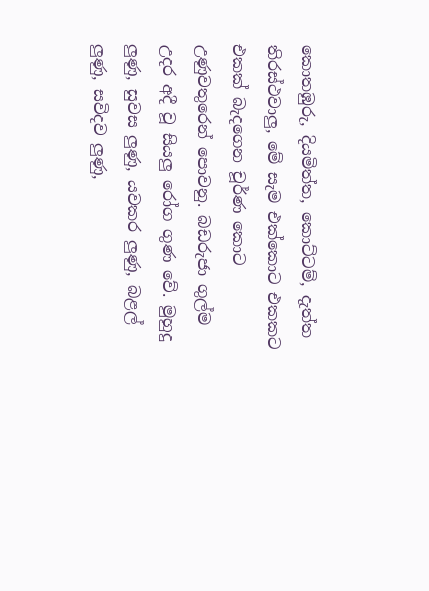කොතඹුරු, දියමිත්ත, කොට්ටම්, දැත්ත තිරස්ථවාලු, මේ සැම එක්කොට එකකට එකක් බැදගෙන චූර්ණ කොට උණුවතුරෙන් පොවනු. බඩරුජා ගුල්ම උදර අදී වූ සියලු රෝග ගුණ වේ. මුහුදු ලුණු, සුවස ලුණු, යවකර ලුණු, බළල් ලුණු, සවිදව ලුණු,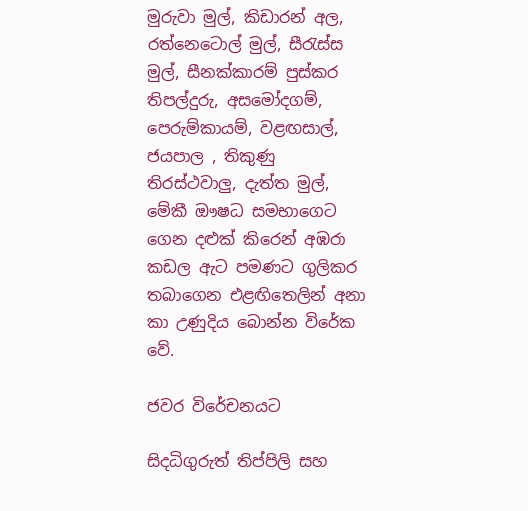මුරුවා මුල්, කිඩාරන් අල, රත්නෙටොල් මුල්, සීරැස්ස මුල්, සීනක්කාරම් පුස්කර තිපල්දුරු, අසමෝදගම්, පෙරුම්කායම්, වළඟසාල්, ජයපාල , තිකුණු තිරස්ථවාලු, දැත්ත මුල්, මේකී ඖෂධ සමභාගෙට ගෙන දළුක් කිරෙන් අඹරා කඩල ඇට පමණට ගුලිකර තබාගෙන එළඟිතෙලින් අනා කා උණුදිය බොන්න විරේක වේ.

ජවර විරේචනයට

සිදධිගුරුත් තිප්පිලි සහ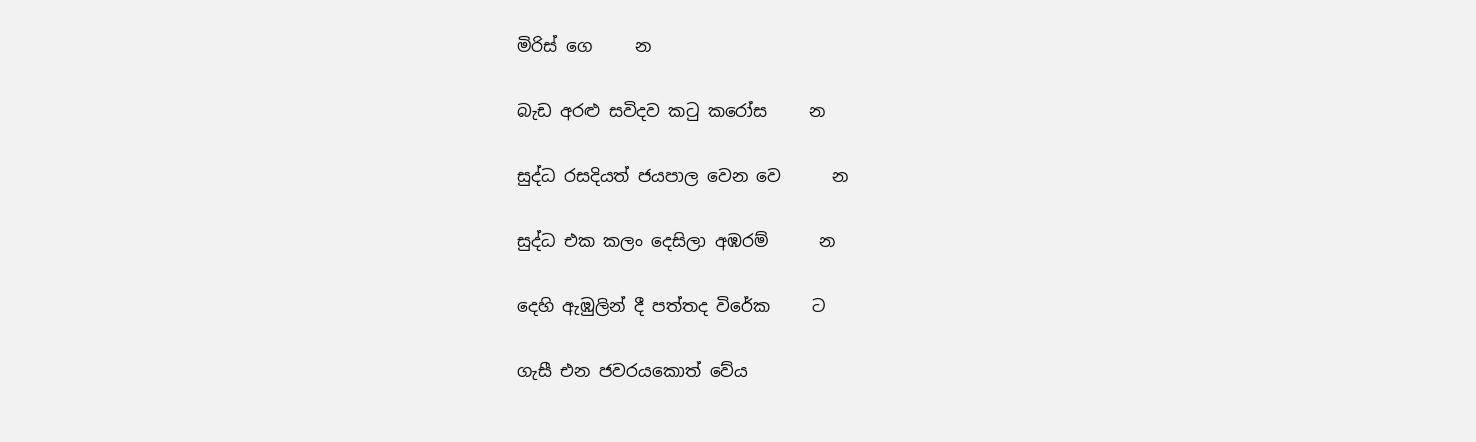මිරිස් ගෙ     න

බැඩ අරළු සවිදව කටු කරෝස     න

සුද්ධ රසදියත් ජයපාල වෙන වෙ      න

සුද්ධ එක කලං දෙසිලා අඹරම්      න

දෙහි ඇඹුලින් දී පත්තද විරේක     ට

ගැසී එන ජවරයකොත් වේය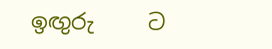ඉඟුරු     ට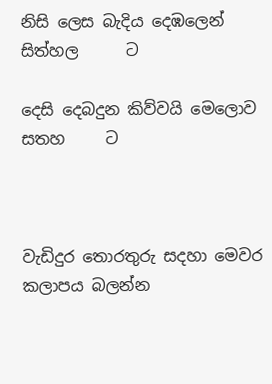නිසි ලෙස බැදිය දෙඹලෙන් සිත්හල      ට

දෙසි දෙබදුන කිව්වයි මෙලොව සතහ     ට



වැඩිදුර තොරතුරු සදහා මෙවර කලාපය බලන්න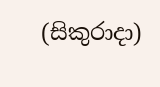(සිකුරාදා)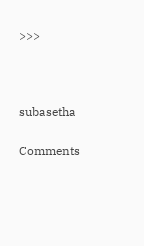>>>



subasetha

Comments